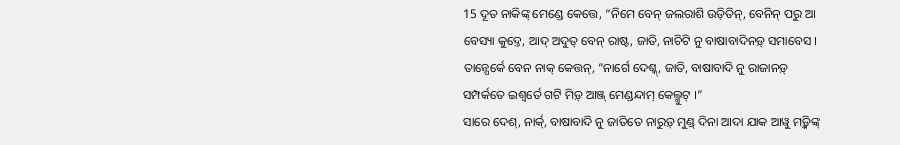15 ଦୂତ ନାକିଙ୍କ୍ ମେଣ୍ଡେ କେତ୍ତେ, “ନିମେ ବେନ୍ ଜଲରାଶି ଉଡ଼ିତିନ୍, ବେନିନ୍ ପରୁ ଆ ବେସ୍ୟା କୁଦ୍ତେ, ଆଦ୍ ଅଦୁତ୍ ବେନ୍ ରାଷ୍ଟ, ଜାତି, ନାଚିଟି ନୁ ବାଷାବାଦିନଡ଼୍ ସମାବେସ ।
ତାନ୍ପେର୍କେ ବେନ ନାକ୍ କେତ୍ତନ୍, “ନାର୍ଗେ ଦେଶ୍କ୍, ଜାତି, ବାଷାବାଦି ନୁ ରାଜାନଡ଼୍ ସମ୍ପର୍କତେ ଇଶ୍ୱର୍ତେ ଗଟି ମିଡ଼୍ ଆଞ୍ଜ୍ ମେଣ୍ଡନ୍ଦାମ୍ କେଲ୍ମୁଟ୍ ।”
ସାରେ ଦେଶ୍, ନାର୍କ୍, ବାଷାବାଦି ନୁ ଜାତିତେ ନାରୁଡ଼୍ ମୁଣ୍ଡ୍ ଦିନା ଆଦା ଯାକ ଆୱୁ ମଡ଼୍କିଙ୍କ୍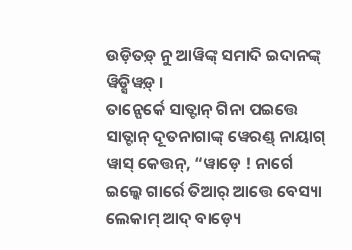ଉଡ଼ିତଡ଼୍ ନୁ ଆୱିଙ୍କ୍ ସମାଦି ଇଦାନଙ୍କ୍ ୱିଡ଼୍ସିୱଡ଼୍ ।
ତାନ୍ପେର୍କେ ସାତ୍ଟାନ୍ ଗିନା ପଇତ୍ତେ ସାତ୍ଟାନ୍ ଦୂତନାଗାଙ୍କ୍ ୱେରଣ୍ଡ୍ ନାୟାଗ୍ ୱାସ୍ କେତ୍ତନ୍, “ୱାଡ଼େ ! ନାର୍ଗେ ଇଲ୍କେ ଗାର୍ରେ ତିଆର୍ ଆତ୍ତେ ବେସ୍ୟା ଲେକାମ୍ ଆଦ୍ ବାଡ଼୍ୟେ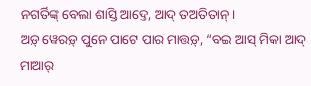ନଗର୍ତିଙ୍କ୍ ବେଲା ଶାସ୍ତି ଆଦ୍ତେ, ଆଦ୍ ତଅତିତାନ୍ ।
ଅଡ଼୍ ୱେରଡ଼୍ ପୁନେ ପାଟେ ପାର ମାତ୍ତଡ଼୍, “ବଇ ଆସ୍ ମିକା ଆଦ୍ ମାଆର୍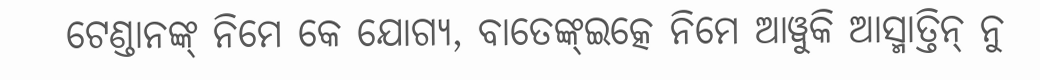ଟେଣ୍ଡାନଙ୍କ୍ ନିମେ କେ ଯୋଗ୍ୟ, ବାତେଙ୍କ୍ଇତ୍କେ ନିମେ ଆୱୁକି ଆସ୍ମାତ୍ତିନ୍ ନୁ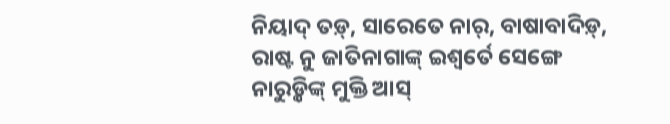ନିୟାଦ୍ ତଡ଼୍, ସାରେତେ ନାର୍, ବାଷାବାଦିଡ଼୍, ରାଷ୍ଟ ନୁ ଜାତିନାଗାଙ୍କ୍ ଇଶ୍ୱର୍ତେ ସେଙ୍ଗେ ନାରୁଡ଼୍କିଙ୍କ୍ ମୁକ୍ତି ଆସ୍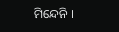ମିନ୍ଦେନି ।